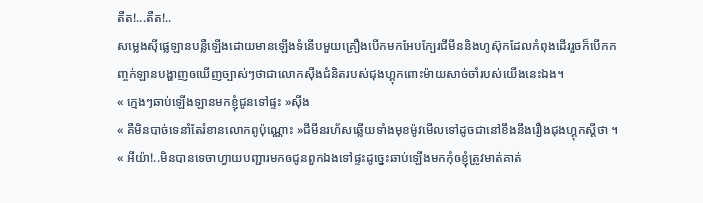តឺត!...តឺត!..
សម្លេងសុីផ្លេឡានបន្លឺឡើងដោយមានឡើងទំនើបមួយគ្រឿងបើកមកអែបក្បែរជីមីននិងហូស៊ុកដែលកំពុងដើររួចក៏បើកកញ្ចក់ឡានបង្ហាញឲឃើញច្បាស់ៗថាជាលោកសុីងជំនិតរបស់ជុងហ្គុកពោះម៉ាយសាច់ចាំរបស់យើងនេះឯង។
« ក្មេងៗឆាប់ឡើងឡានមកខ្ញុំជូនទៅផ្ទះ »សុីង
« គឺមិនបាច់ទេនាំតែរំខានលោកពូប៉ុណ្ណោះ »ជីមីនរហ័សឆ្លើយទាំងមុខម៉ូវមើលទៅដូចជានៅខឹងនឹងរឿងជុងហ្គុកស្ដីថា ។
« អីយ៉ា!..មិនបានទេចាហ្វាយបញ្ជារមកឲជូនពួកឯងទៅផ្ទះដូច្នេះឆាប់ឡើងមកកុំឲខ្ញុំត្រូវមាត់គាត់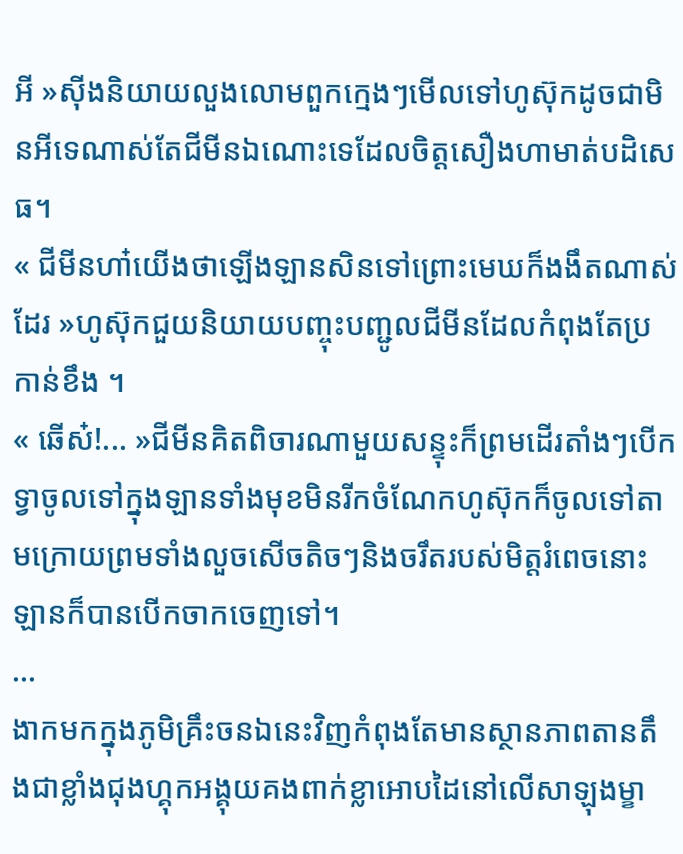អី »សុីងនិយាយលួងលោមពួកក្មេងៗមើលទៅហូស៊ុកដូចជាមិនអីទេណាស់តែជីមីនឯណោះទេដែលចិត្តសឿងហាមាត់បដិសេធ។
« ជីមីនហា៎យើងថាឡើងឡានសិនទៅព្រោះមេឃក៏ងងឹតណាស់ដែរ »ហូស៊ុកជួយនិយាយបញ្ចុះបញ្ជូលជីមីនដែលកំពុងតែប្រកាន់ខឹង ។
« ឆើស៎!... »ជីមីនគិតពិចារណាមួយសន្ទុះក៏ព្រមដើរតាំងៗបើកទ្វាចូលទៅក្នុងឡានទាំងមុខមិនរីកចំណែកហូស៊ុកក៏ចូលទៅតាមក្រោយព្រមទាំងលួចសើចតិចៗនិងចរឹតរបស់មិត្តរំពេចនោះឡានក៏បានបើកចាកចេញទៅ។
...
ងាកមកក្នុងភូមិគ្រឹះចនឯនេះវិញកំពុងតែមានស្ថានភាពតានតឹងជាខ្លាំងជុងហ្គុកអង្គុយគងពាក់ខ្លាអោបដៃនៅលើសាឡុងម្ខា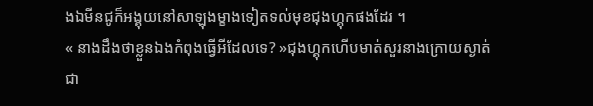ងឯមីនជូក៏អង្គុយនៅសាឡុងម្ខាងទៀតទល់មុខជុងហ្គុកផងដែរ ។
« នាងដឹងថាខ្លួនឯងកំពុងធ្វើអីដែលទេ? »ជុងហ្គុកហើបមាត់សួរនាងក្រោយស្ងាត់ជា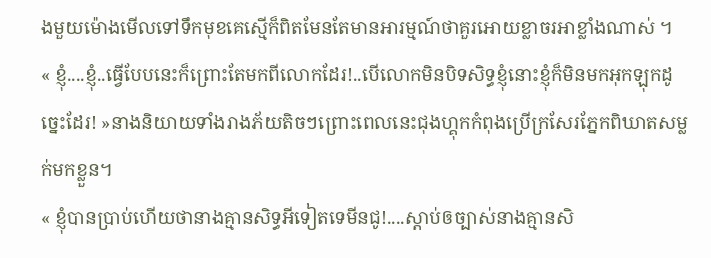ងមួយម៉ោងមើលទៅទឹកមុខគេស្មើក៏ពិតមែនតែមានអារម្មណ៍ថាគួរអោយខ្លាចរអាខ្លាំងណាស់ ។
« ខ្ញុំ....ខ្ញុំ..ធ្វើបែបនេះក៏ព្រោះតែមកពីលោកដែរ!..បើលោកមិនបិទសិទ្ធខ្ញុំនោះខ្ញុំក៏មិនមកអុកឡុកដូច្នេះដែរ! »នាងនិយាយទាំងរាងភ័យតិចៗព្រោះពេលនេះជុងហ្គុកកំពុងប្រើក្រសែរភ្នែកពិឃាតសម្លក់មកខ្លួន។
« ខ្ញុំបានប្រាប់ហើយថានាងគ្មានសិទ្ធអីទៀតទេមីនជូ!....ស្ដាប់ឲច្បាស់នាងគ្មានសិ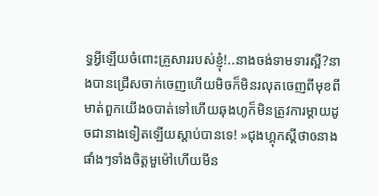ទ្ធអ្វីឡើយចំពោះគ្រួសាររបស់ខ្ញុំ!..នាងចង់ទាមទារស្អី?នាងបានជ្រើសចាក់ចេញហើយមិចក៏មិនរលុតចេញពីមុខពីមាត់ពួកយើងឲបាត់ទៅហើយឆុងហូក៏មិនត្រូវការម្ដាយដូចជានាងទៀតឡើយស្ដាប់បានទេ! »ជុងហ្គុកស្ដីថាឲនាងផាំងៗទាំងចិត្តមួម៉ៅហើយមីន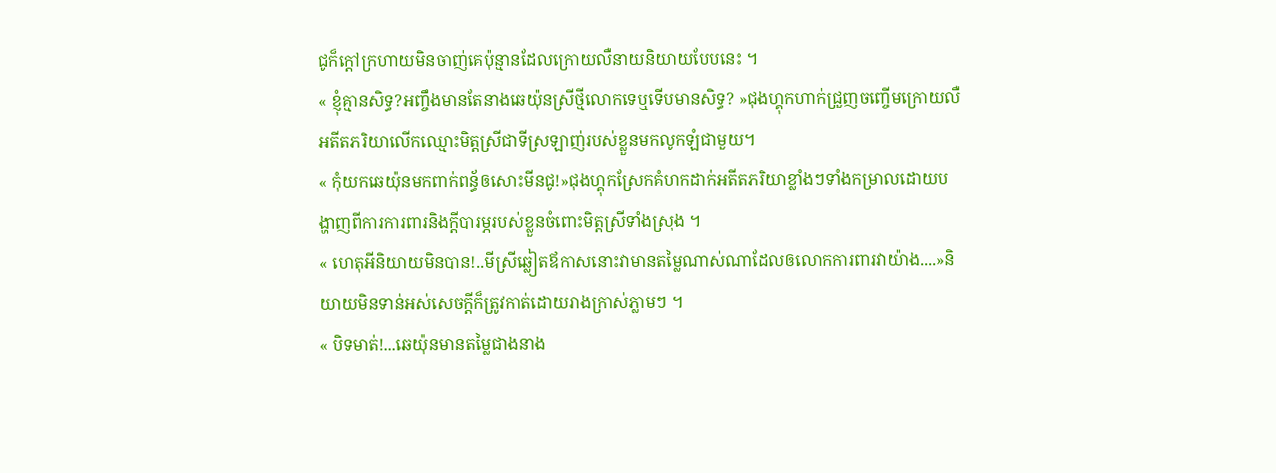ជូក៏ក្ដៅក្រហាយមិនចាញ់គេប៉ុន្មានដែលក្រោយលឺនាយនិយាយបែបនេះ ។
« ខ្ញុំគ្មានសិទ្ធ?អញ្ចឹងមានតែនាងឆេយ៉ុនស្រីថ្មីលោកទេឬទើបមានសិទ្ធ? »ជុងហ្គុកហាក់ជ្រួញចញ្ចើមក្រោយលឺអតីតភរិយាលើកឈ្មោះមិត្តស្រីជាទីស្រឡាញ់របស់ខ្លួនមកលូកឡំជាមួយ។
« កុំយកឆេយ៉ុនមកពាក់ពន្ធ័ឲសោះមីនជូ!»ជុងហ្គុកស្រែកគំហកដាក់អតីតភរិយាខ្លាំងៗទាំងកម្រាលដោយបង្ហាញពីការការពារនិងក្ដីបារម្ភរបស់ខ្លួនចំពោះមិត្តស្រីទាំងស្រុង ។
« ហេតុអីនិយាយមិនបាន!..មីស្រីឆ្លៀតឪកាសនោះវាមានតម្លៃណាស់ណាដែលឲលោកការពារវាយ៉ាង....»និយាយមិនទាន់អស់សេចក្ដីក៏ត្រូវកាត់ដោយរាងក្រាស់ភ្លាមៗ ។
« បិទមាត់!...ឆេយ៉ុនមានតម្លៃជាងនាង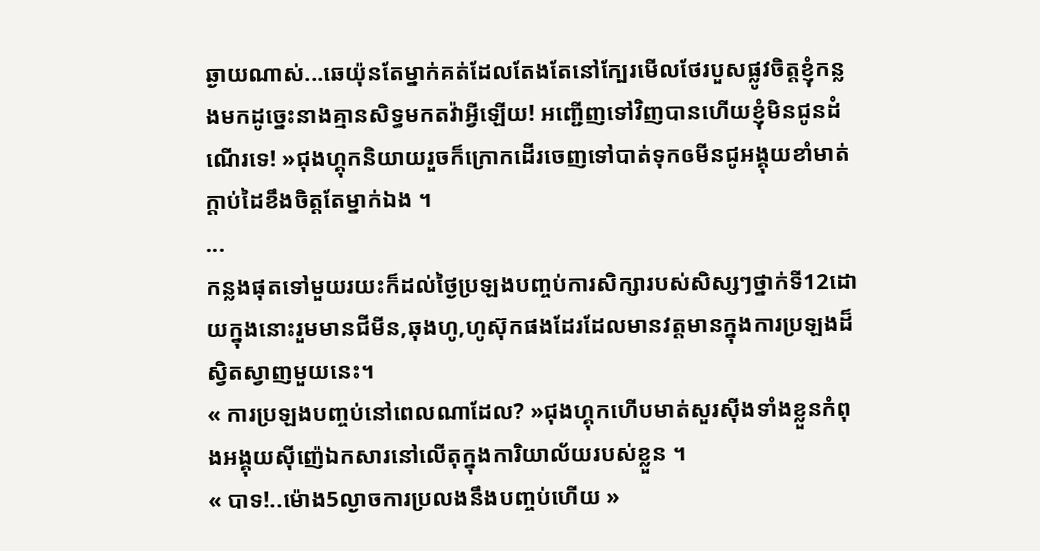ឆ្ងាយណាស់...ឆេយ៉ុនតែម្នាក់គត់ដែលតែងតែនៅក្បែរមើលថែរបួសផ្លូវចិត្តខ្ញុំកន្លងមកដូច្នេះនាងគ្មានសិទ្ធមកតវ៉ាអ្វីឡើយ! អញ្ជើញទៅវិញបានហើយខ្ញុំមិនជូនដំណើរទេ! »ជុងហ្គុកនិយាយរួចក៏ក្រោកដើរចេញទៅបាត់ទុកឲមីនជូអង្គុយខាំមាត់ក្ដាប់ដៃខឹងចិត្តតែម្នាក់ឯង ។
...
កន្លងផុតទៅមួយរយះក៏ដល់ថ្ងៃប្រឡងបញ្ចប់ការសិក្សារបស់សិស្សៗថ្នាក់ទី12ដោយក្នុងនោះរួមមានជីមីន,ឆុងហូ,ហូស៊ុកផងដែរដែលមានវត្តមានក្នុងការប្រឡងដ៏ស្វិតស្វាញមួយនេះ។
« ការប្រឡងបញ្ចប់នៅពេលណាដែល? »ជុងហ្គុកហើបមាត់សួរសុីងទាំងខ្លួនកំពុងអង្គុយសុីញ៉េឯកសារនៅលើតុក្នុងការិយាល័យរបស់ខ្លួន ។
« បាទ!..ម៉ោង5ល្ងាចការប្រលងនឹងបញ្ចប់ហើយ »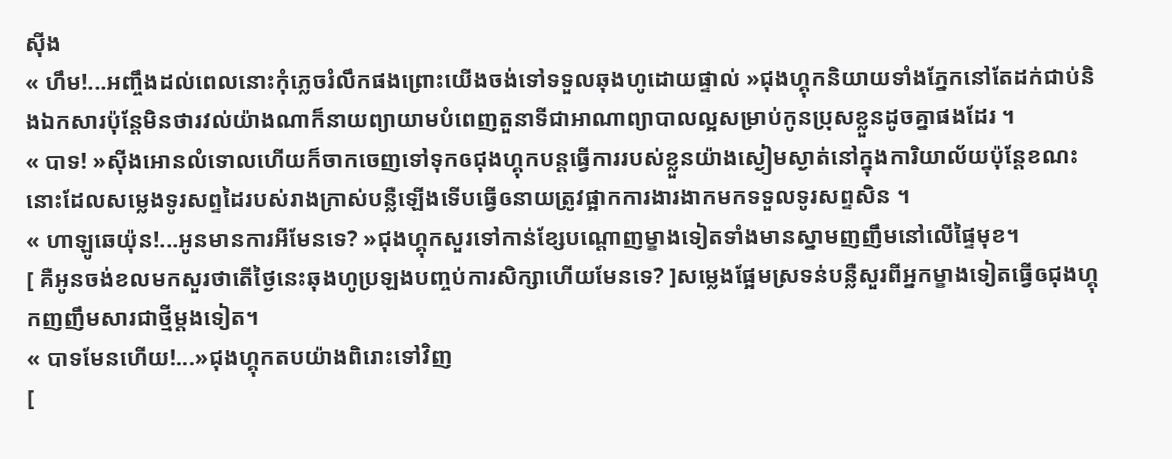សុីង
« ហឹម!...អញ្ចឹងដល់ពេលនោះកុំភ្លេចរំលឹកផងព្រោះយើងចង់ទៅទទួលឆុងហូដោយផ្ទាល់ »ជុងហ្គុកនិយាយទាំងភ្នែកនៅតែដក់ជាប់និងឯកសារប៉ុន្ដែមិនថារវល់យ៉ាងណាក៏នាយព្យាយាមបំពេញតួនាទីជាអាណាព្យាបាលល្អសម្រាប់កូនប្រុសខ្លួនដូចគ្នាផងដែរ ។
« បាទ! »សុីងអោនលំទោលហើយក៏ចាកចេញទៅទុកឲជុងហ្គុកបន្ដធ្វើការរបស់ខ្លួនយ៉ាងស្ងៀមស្ងាត់នៅក្នុងការិយាល័យប៉ុន្ដែខណះនោះដែលសម្លេងទូរសព្ទដៃរបស់រាងក្រាស់បន្លឺឡើងទើបធ្វើឲនាយត្រូវផ្អាកការងារងាកមកទទួលទូរសព្ទសិន ។
« ហាឡូឆេយ៉ុន!...អូនមានការអីមែនទេ? »ជុងហ្គុកសួរទៅកាន់ខ្សែបណ្ដោញម្ខាងទៀតទាំងមានស្នាមញញឹមនៅលើផ្ទៃមុខ។
[ គឺអូនចង់ខលមកសួរថាតើថ្ងៃនេះឆុងហូប្រឡងបញ្ចប់ការសិក្សាហើយមែនទេ? ]សម្លេងផ្អែមស្រទន់បន្លឺសួរពីអ្នកម្ខាងទៀតធ្វើឲជុងហ្គុកញញឹមសារជាថ្មីម្ដងទៀត។
« បាទមែនហើយ!...»ជុងហ្គុកតបយ៉ាងពិរោះទៅវិញ
[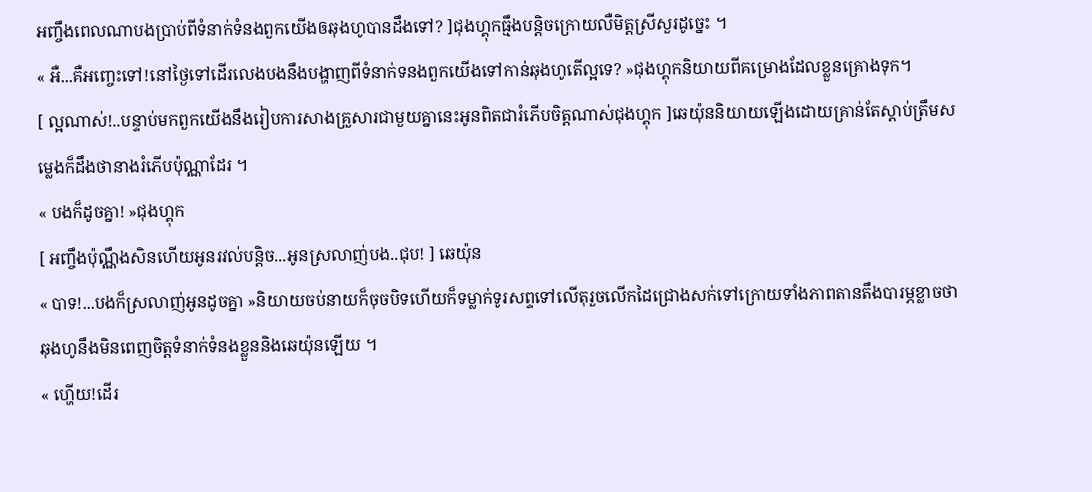អញ្ចឹងពេលណាបងប្រាប់ពីទំនាក់ទំនងពួកយើងឲឆុងហូបានដឹងទៅ? ]ជុងហ្គុកធ្មឹងបន្ដិចក្រោយលឺមិត្តស្រីសួរដូច្នេះ ។
« អឺ...គឺអញ្ចេះទៅ!នៅថ្ងៃទៅដើរលេងបងនឹងបង្ហាញពីទំនាក់ទនងពួកយើងទៅកាន់ឆុងហូតើល្អទេ? »ជុងហ្គុកនិយាយពីគម្រោងដែលខ្លួនគ្រោងទុក។
[ ល្អណាស់!..បន្ទាប់មកពួកយើងនឹងរៀបការសាងគ្រួសារជាមួយគ្នានេះអូនពិតជារំភើបចិត្តណាស់ជុងហ្គុក ]ឆេយ៉ុននិយាយឡើងដោយគ្រាន់តែស្ដាប់ត្រឹមសម្លេងក៏ដឹងថានាងរំភើបប៉ុណ្ណាដែរ ។
« បងក៏ដូចគ្នា! »ជុងហ្គុក
[ អញ្ចឹងប៉ុណ្ណឹងសិនហើយអូនរវល់បន្ដិច...អូនស្រលាញ់បង..ជុប! ] ឆេយ៉ុន
« បាទ!...បងក៏ស្រលាញ់អូនដូចគ្នា »និយាយចប់នាយក៏ចុចបិទហើយក៏ទម្លាក់ទូរសព្ទទៅលើតុរួចលើកដៃជ្រោងសក់ទៅក្រោយទាំងភាពតានតឹងបារម្ភខ្លាចថាឆុងហូនឹងមិនពេញចិត្តទំនាក់ទំនងខ្លួននិងឆេយ៉ុនឡើយ ។
« ហ្ហើយ!ដើរ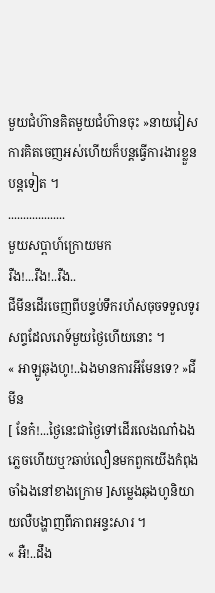មួយជំហ៊ានគិតមួយជំហ៊ានចុះ »នាយវៀសការគិតចេញអស់ហើយក៏បន្ដធ្វើការងារខ្លួនបន្ដទៀត ។
...................
មួយសប្ពាហ៍ក្រោយមក
រឺង!...រឺង!..រឺង..
ជីមីនដើរចេញពីបន្ទប់ទឹករហ័សចុចទទួលទូរសព្ទដែលរោទ៍មួយថ្ងៃហើយនោះ ។
« អាឡូឆុងហូ!..ឯងមានការអីមែនទេ? »ជីមីន
[ នែក៎!...ថ្ងៃនេះជាថ្ងៃទៅដើរលេងណា៎ឯងភ្លេចហើយឬ?ឆាប់លឿនមកពួកយើងកំពុងចាំឯងនៅខាងក្រោម ]សម្លេងឆុងហូនិយាយលឺបង្ហាញពីភាពអន្ទះសារ ។
« អឺ!..ដឹង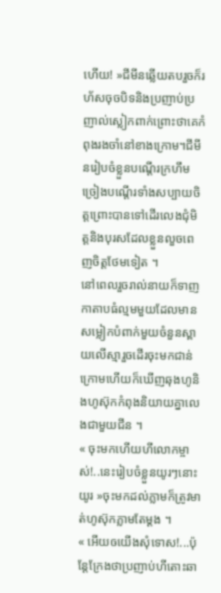ហើយ! »ជីមីនឆ្លើយតបរួចក៏រហ័សចុចបិទនិងប្រញាប់ប្រញាល់ស្លៀកពាក់ព្រោះថាគេកំពុងរងចាំនៅខាងក្រោម។ជីមីនរៀបចំខ្លួនបណ្ដើរក្រហឹមច្រៀងបណ្ដើរទាំងសប្បាយចិត្តព្រោះបានទៅដើរលេងជុំមិត្តនិងបុរសដែលខ្លួនលួចពេញចិត្តថែមទៀត ។
នៅពេលរួចរាល់នាយក៏ទាញកាតាបធំល្មមមួយដែលមានសម្លៀកបំពាក់មួយចំនួនស្ពាយលើស្មារួចដើរចុះមកជាន់ក្រោមហើយក៏ឃើញឆុងហូនិងហូស៊ុកកំពុងនិយាយគ្នាលេងជាមួយជីន ។
« ចុះមកហើយហីលោកម្ចាស់!..នេះរៀបចំខ្លួនយូរៗនោះយូរ »ចុះមកដល់ភ្លាមក៏ត្រូវមាត់ហូស៊ុកភ្លាមតែម្ដង ។
« អើយឲយើងសុំទោស!...ប៉ុន្ដែក្រែងថាប្រញាប់ហីតោះឆា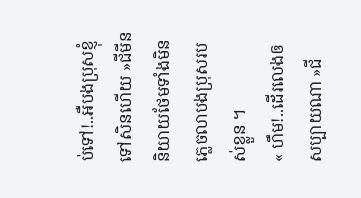ប់ទៅ!..អឺបងប្រុសខ្ញុំទៅសិនហើយ »ជីមីននិយាយថែមទាំងមិនភ្លេចលាបងប្រុសរបស់ខ្លួន ។
« ហឹម!..ដើរលេងឲសប្បាយណា »ជី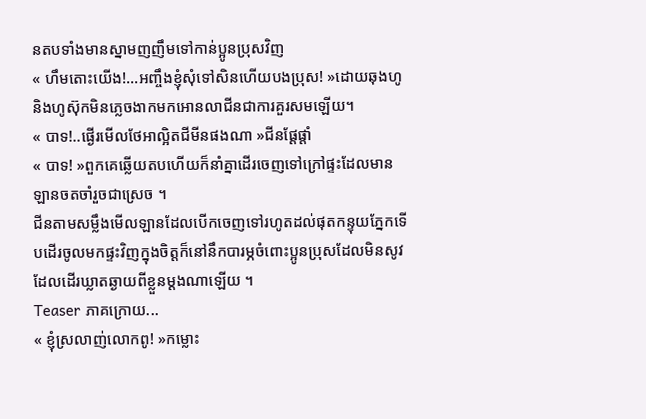នតបទាំងមានស្នាមញញឹមទៅកាន់ប្អូនប្រុសវិញ
« ហឹមតោះយើង!...អញ្ចឹងខ្ញុំសុំទៅសិនហើយបងប្រុស! »ដោយឆុងហូនិងហូស៊ុកមិនភ្លេចងាកមកអោនលាជីនជាការគួរសមឡើយ។
« បាទ!..ផ្ងើរមើលថែអាល្អិតជីមីនផងណា »ជីនផ្ដែផ្ដាំ
« បាទ! »ពួកគេឆ្លើយតបហើយក៏នាំគ្នាដើរចេញទៅក្រៅផ្ទះដែលមានឡានចតចាំរួចជាស្រេច ។
ជីនតាមសម្លឹងមើលឡានដែលបើកចេញទៅរហូតដល់ផុតកន្ទុយភ្នែកទើបដើរចូលមកផ្ទះវិញក្នុងចិត្តក៏នៅនឹកបារម្ភចំពោះប្អូនប្រុសដែលមិនសូវដែលដើរឃ្លាតឆ្ងាយពីខ្លួនម្ដងណាឡើយ ។
Teaser ភាគក្រោយ...
« ខ្ញុំស្រលាញ់លោកពូ! »កម្លោះ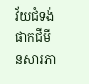វ័យជំទង់ផាកជីមីនសារភា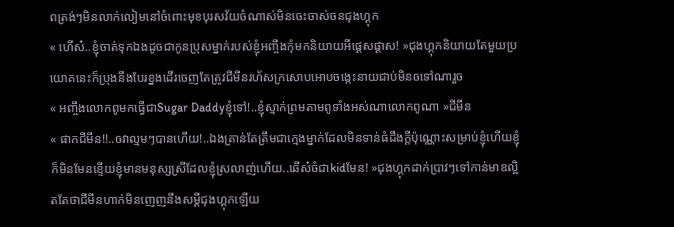ពត្រង់ៗមិនលាក់លៀមនៅចំពោះមុខបុរសវ័យចំណាស់មិនចេះចាស់ចនជុងហ្គុក
« ហើស៎..ខ្ញុំចាត់ទុកឯងដូចជាកូនប្រុសម្នាក់របស់ខ្ញុំអញ្ចឹងកុំមកនិយាយអីផ្ដេសផ្ដាស! »ជុងហ្គុកនិយាយតែមួយប្រយោគនេះក៏ប្រុងនឹងបែរខ្នងដើរចេញតែត្រូវជីមីនរហ័សក្រសោបអោបចង្កេះនាយជាប់មិនឲទៅណារួច
« អញ្ចឹងលោកពូមកធ្វើជាSugar Daddyខ្ញុំទៅ!..ខ្ញុំស្មាក់ព្រមតាមពូទាំងអស់ណាលោកពូណា »ជីមីន
« ផាកជីមីន!!..ឲវាល្មមៗបានហើយ!..ឯងគ្រាន់តែត្រឹមជាក្មេងម្នាក់ដែលមិនទាន់ធំដឹងក្ដីប៉ុណ្ណោះសម្រាប់ខ្ញុំហើយខ្ញុំក៏មិនមែនខ្ទើយខ្ញុំមានមនុស្សស្រីដែលខ្ញុំស្រលាញ់ហើយ..ឆើស៎ចំជាkidមែន! »ជុងហ្គុកដាក់ប្រាវៗទៅកាន់មាឌល្អិតតែថាជីមីនហាក់មិនញេញនឹងសម្ដីជុងហ្គុកឡើយ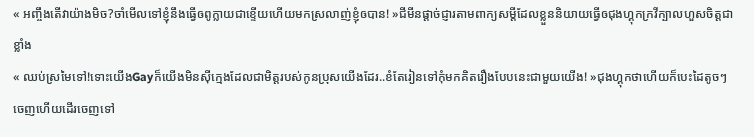« អញ្ចឹងតើវាយ៉ាងមិច?ចាំមើលទៅខ្ញុំនឹងធ្វើឲពូក្លាយជាខ្ទើយហើយមកស្រលាញ់ខ្ញុំឲបាន! »ជីមីនផ្ដាច់ជ្ញារតាមពាក្យសម្ដីដែលខ្លួននិយាយធ្វើឲជុងហ្គុកក្រវីក្បាលហួសចិត្តជាខ្លាំង
« ឈប់ស្រមៃទៅ!ទោះយើងGayក៏យើងមិនសុីក្មេងដែលជាមិត្តរបស់កូនប្រុសយើងដែរ..ខំតែរៀនទៅកុំមកគិតរឿងបែបនេះជាមួយយើង! »ជុងហ្គុកថាហើយក៏បេះដៃតូចៗចេញហើយដើរចេញទៅ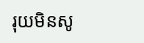រុយមិនសូ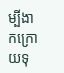ម្បីងាកក្រោយទុ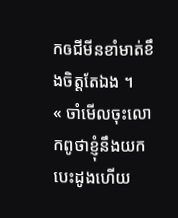កឲជីមីនខាំមាត់ខឹងចិត្តតែឯង ។
« ចាំមើលចុះលោកពូថាខ្ញុំនឹងយកបេះដូងហើយ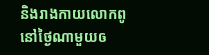និងរាងកាយលោកពូនៅថ្ងៃណាមួយឲ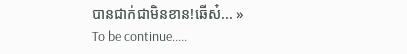បានជាក់ជាមិនខាន!ឆើស៎... »
To be continue.....